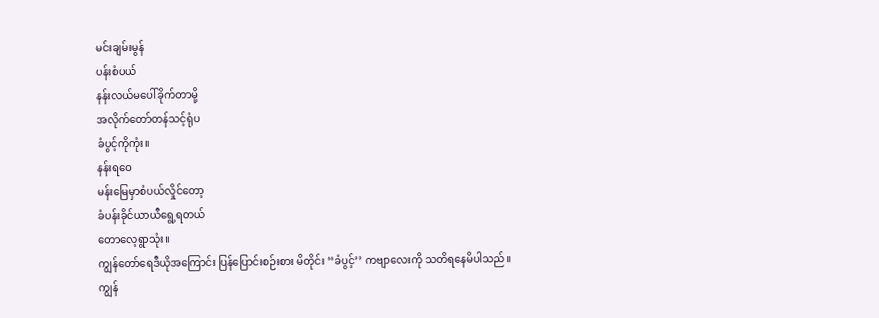မင်းချမ်းမွန်
ပန်းစံပယ်
နန်းလယ်မပေါ်ခိုက်တာမို့
အလိုက်တော်တန်သင့်ရုံပ
ခံပွင့်ကိုကုံး။
နန်းရဝေ
မန်းမြေမှာစံပယ်လှိုင်တော့
ခံပန်းခိုင်ယာယီရွေ့ရတယ်
တောလေ့ရွာသုံး။
ကျွန်တော်ရေဒီယိုအကြောင်း ပြန်ပြောင်းစဉ်းစား မိတိုင်း ‘‘ခံပွင့်’’ ကဗျာလေးကို သတိရနေမိပါသည်။
ကျွန်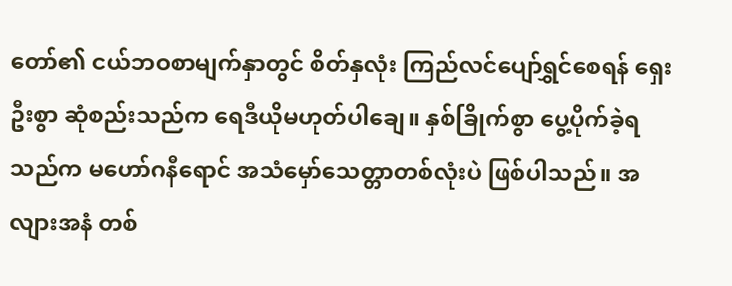တော်၏ ငယ်ဘဝစာမျက်နှာတွင် စိတ်နှလုံး ကြည်လင်ပျော်ရွှင်စေရန် ရှေးဦးစွာ ဆုံစည်းသည်က ရေဒီယိုမဟုတ်ပါချေ။ နှစ်ခြိုက်စွာ ပွေ့ပိုက်ခဲ့ရသည်က မဟော်ဂနီရောင် အသံမှော်သေတ္တာတစ်လုံးပဲ ဖြစ်ပါသည်။ အလျားအနံ တစ်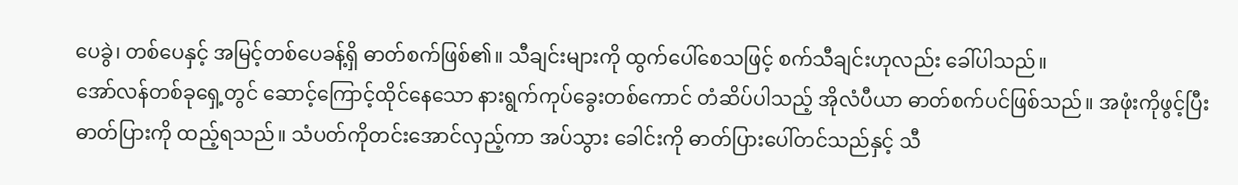ပေခွဲ၊ တစ်ပေနှင့် အမြင့်တစ်ပေခန့်ရှိ ဓာတ်စက်ဖြစ်၏။ သီချင်းများကို ထွက်ပေါ်စေသဖြင့် စက်သီချင်းဟုလည်း ခေါ်ပါသည်။
အော်လန်တစ်ခုရှေ့တွင် ဆောင့်ကြောင့်ထိုင်နေသော နားရွက်ကုပ်ခွေးတစ်ကောင် တံဆိပ်ပါသည့် အိုလံပီယာ ဓာတ်စက်ပင်ဖြစ်သည်။ အဖုံးကိုဖွင့်ပြီး ဓာတ်ပြားကို ထည့်ရသည်။ သံပတ်ကိုတင်းအောင်လှည့်ကာ အပ်သွား ခေါင်းကို ဓာတ်ပြားပေါ်တင်သည်နှင့် သီ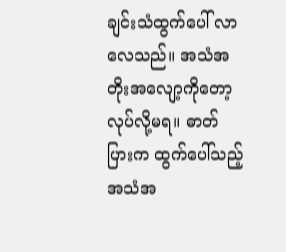ချင်းသံထွက်ပေါ် လာလေသည်။ အသံအတိုးအလျော့ကိုတော့ လုပ်လို့မရ။ ဓာတ်ပြားက ထွက်ပေါ်သည့်အသံအ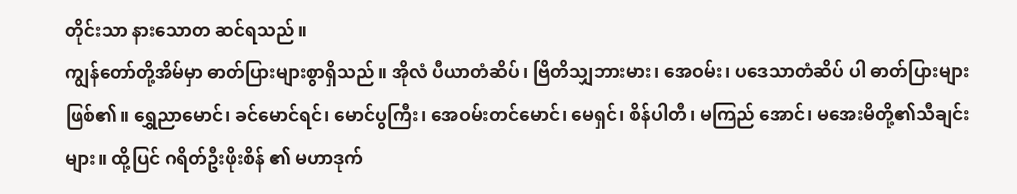တိုင်းသာ နားသောတ ဆင်ရသည်။
ကျွန်တော်တို့အိမ်မှာ ဓာတ်ပြားများစွာရှိသည်။ အိုလံ ပီယာတံဆိပ်၊ ဗြိတိသျှဘားမား၊ အေဝမ်း၊ ပဒေသာတံဆိပ် ပါ ဓာတ်ပြားများဖြစ်၏။ ရွှေညာမောင်၊ ခင်မောင်ရင်၊ မောင်ပွကြီး၊ အေဝမ်းတင်မောင်၊ မေရှင်၊ စိန်ပါတီ၊ မကြည် အောင်၊ မအေးမိတို့၏သီချင်းများ။ ထို့ပြင် ဂရိတ်ဦးဖိုးစိန် ၏ မဟာဒုက်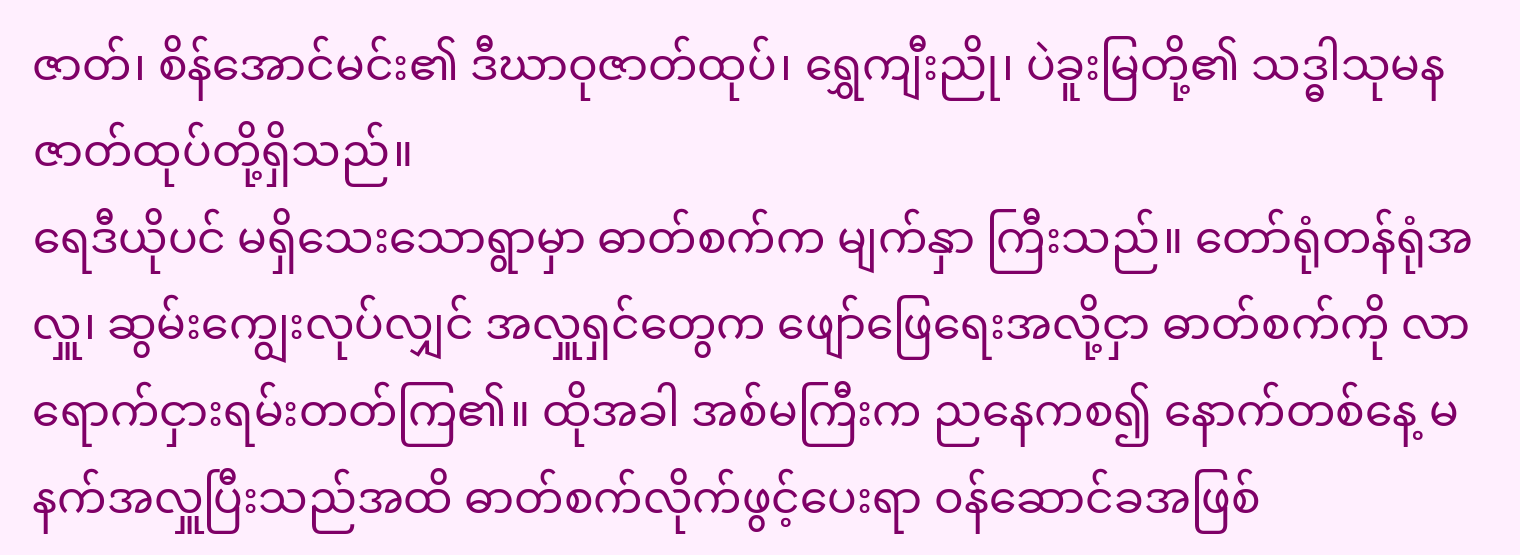ဇာတ်၊ စိန်အောင်မင်း၏ ဒီဃာဝုဇာတ်ထုပ်၊ ရွှေကျီးညို၊ ပဲခူးမြတို့၏ သဒ္ဓါသုမနဇာတ်ထုပ်တို့ရှိသည်။
ရေဒီယိုပင် မရှိသေးသောရွာမှာ ဓာတ်စက်က မျက်နှာ ကြီးသည်။ တော်ရုံတန်ရုံအလှူ၊ ဆွမ်းကျွေးလုပ်လျှင် အလှူရှင်တွေက ဖျော်ဖြေရေးအလို့ငှာ ဓာတ်စက်ကို လာရောက်ငှားရမ်းတတ်ကြ၏။ ထိုအခါ အစ်မကြီးက ညနေကစ၍ နောက်တစ်နေ့ မနက်အလှူပြီးသည်အထိ ဓာတ်စက်လိုက်ဖွင့်ပေးရာ ဝန်ဆောင်ခအဖြစ်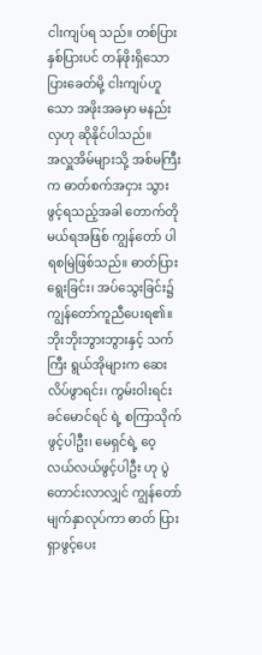ငါးကျပ်ရ သည်။ တစ်ပြား နှစ်ပြားပင် တန်ဖိုးရှိသော ပြားခေတ်မို့ ငါးကျပ်ဟူသော အဖိုးအခမှာ မနည်းလှဟု ဆိုနိုင်ပါသည်။
အလှူအိမ်များသို့ အစ်မကြီးက ဓာတ်စက်အငှား သွားဖွင့်ရသည့်အခါ တောက်တိုမယ်ရအဖြစ် ကျွန်တော် ပါရစမြဲဖြစ်သည်။ ဓာတ်ပြားရွေးခြင်း၊ အပ်သွေးခြင်း၌ ကျွန်တော်ကူညီပေးရ၏။ ဘိုးဘိုးဘွားဘွားနှင့် သက်ကြီး ရွယ်အိုများက ဆေးလိပ်ဖွာရင်း၊ ကွမ်းဝါးရင်း ခင်မောင်ရင် ရဲ့ စကြာသိုက်ဖွင့်ပါဦး၊ မေရှင်ရဲ့ ဝေ့လယ်လယ်ဖွင့်ပါဦး ဟု ပွဲတောင်းလာလျှင် ကျွန်တော်မျက်နှာလုပ်ကာ ဓာတ် ပြားရှာဖွင့်ပေး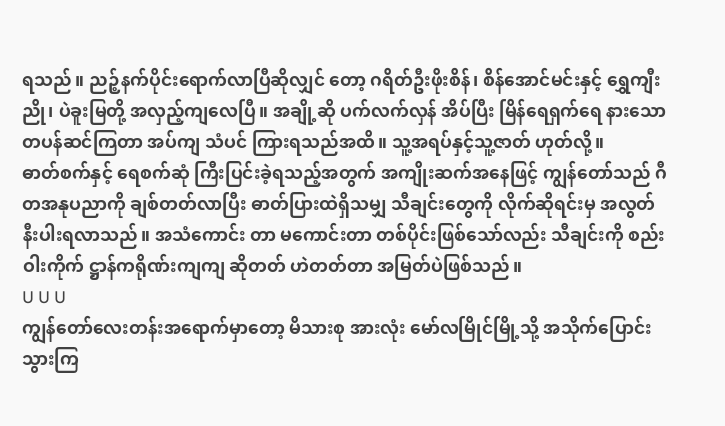ရသည်။ ညဉ့်နက်ပိုင်းရောက်လာပြီဆိုလျှင် တော့ ဂရိတ်ဦးဖိုးစိန်၊ စိန်အောင်မင်းနှင့် ရွှေကျီးညို၊ ပဲခူးမြတို့ အလှည့်ကျလေပြီ။ အချို့ဆို ပက်လက်လှန် အိပ်ပြီး မြိန်ရေရှက်ရေ နားသောတပန်ဆင်ကြတာ အပ်ကျ သံပင် ကြားရသည်အထိ။ သူ့အရပ်နှင့်သူ့ဇာတ် ဟုတ်လို့။
ဓာတ်စက်နှင့် ရေစက်ဆုံ ကြီးပြင်းခဲ့ရသည့်အတွက် အကျိုးဆက်အနေဖြင့် ကျွန်တော်သည် ဂီတအနုပညာကို ချစ်တတ်လာပြီး ဓာတ်ပြားထဲရှိသမျှ သီချင်းတွေကို လိုက်ဆိုရင်းမှ အလွတ်နီးပါးရလာသည်။ အသံကောင်း တာ မကောင်းတာ တစ်ပိုင်းဖြစ်သော်လည်း သီချင်းကို စည်းဝါးကိုက် ဋ္ဌာန်ကရိုဏ်းကျကျ ဆိုတတ် ဟဲတတ်တာ အမြတ်ပဲဖြစ်သည်။
U U U
ကျွန်တော်လေးတန်းအရောက်မှာတော့ မိသားစု အားလုံး မော်လမြိုင်မြို့သို့ အသိုက်ပြောင်းသွားကြ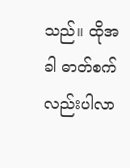သည်။ ထိုအခါ ဓာတ်စက်လည်းပါလာ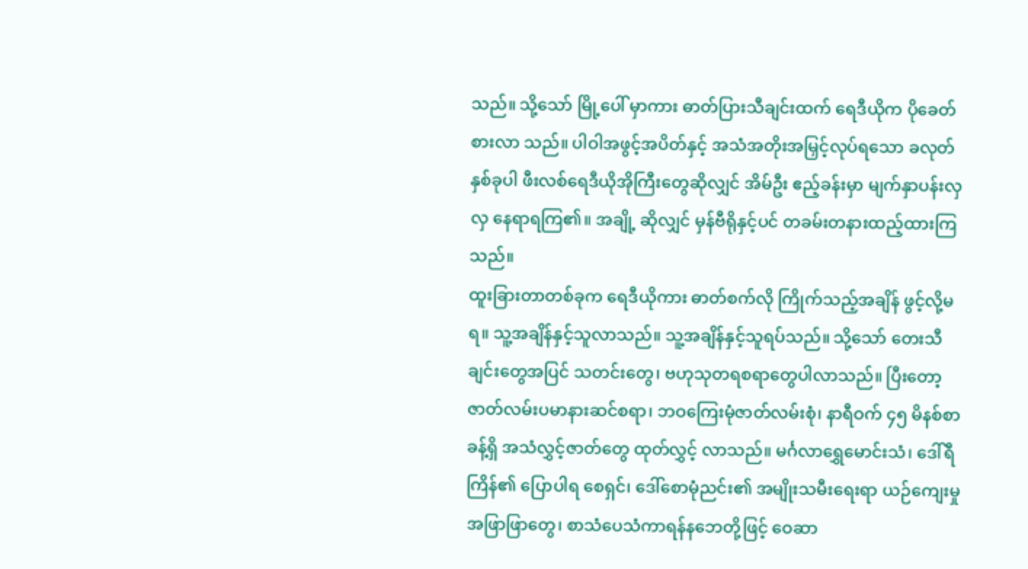သည်။ သို့သော် မြို့ပေါ် မှာကား ဓာတ်ပြားသီချင်းထက် ရေဒီယိုက ပိုခေတ်စားလာ သည်။ ပါဝါအဖွင့်အပိတ်နှင့် အသံအတိုးအမြှင့်လုပ်ရသော ခလုတ်နှစ်ခုပါ ဖီးလစ်ရေဒီယိုအိုကြီးတွေဆိုလျှင် အိမ်ဦး ဧည့်ခန်းမှာ မျက်နှာပန်းလှလှ နေရာရကြ၏။ အချို့ ဆိုလျှင် မှန်ဗီရိုနှင့်ပင် တခမ်းတနားထည့်ထားကြသည်။
ထူးခြားတာတစ်ခုက ရေဒီယိုကား ဓာတ်စက်လို ကြိုက်သည့်အချိန် ဖွင့်လို့မရ။ သူ့အချိန်နှင့်သူလာသည်။ သူ့အချိန်နှင့်သူရပ်သည်။ သို့သော် တေးသီချင်းတွေအပြင် သတင်းတွေ၊ ဗဟုသုတရစရာတွေပါလာသည်။ ပြီးတော့ ဇာတ်လမ်းပမာနားဆင်စရာ၊ ဘဝကြေးမုံဇာတ်လမ်းစုံ၊ နာရီဝက် ၄၅ မိနစ်စာခန့်ရှိ အသံလွှင့်ဇာတ်တွေ ထုတ်လွှင့် လာသည်။ မင်္ဂလာရွှေမောင်းသံ၊ ဒေါ်ရီကြိန်၏ ပြောပါရ စေရှင်၊ ဒေါ်စောမုံညင်း၏ အမျိုးသမီးရေးရာ ယဉ်ကျေးမှု အဖြာဖြာတွေ၊ စာသံပေသံကာရန်နဘေတို့ဖြင့် ဝေဆာ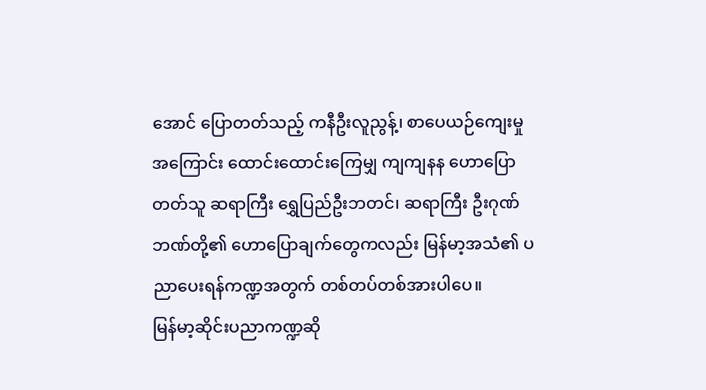အောင် ပြောတတ်သည့် ကနီဦးလူညွန့်၊ စာပေယဉ်ကျေးမှု အကြောင်း ထောင်းထောင်းကြေမျှ ကျကျနန ဟောပြော တတ်သူ ဆရာကြီး ရွှေပြည်ဦးဘတင်၊ ဆရာကြီး ဦးဂုဏ် ဘဏ်တို့၏ ဟောပြောချက်တွေကလည်း မြန်မာ့အသံ၏ ပညာပေးရန်ကဏ္ဍအတွက် တစ်တပ်တစ်အားပါပေ။
မြန်မာ့ဆိုင်းပညာကဏ္ဍဆို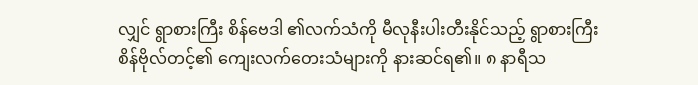လျှင် ရွာစားကြီး စိန်ဗေဒါ ၏လက်သံကို မီလုနီးပါးတီးနိုင်သည့် ရွာစားကြီး စိန်ဗိုလ်တင့်၏ ကျေးလက်တေးသံများကို နားဆင်ရ၏။ ၈ နာရီသ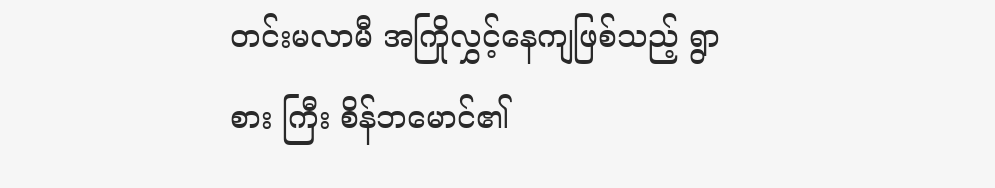တင်းမလာမီ အကြိုလွှင့်နေကျဖြစ်သည့် ရွာစား ကြီး စိန်ဘမောင်၏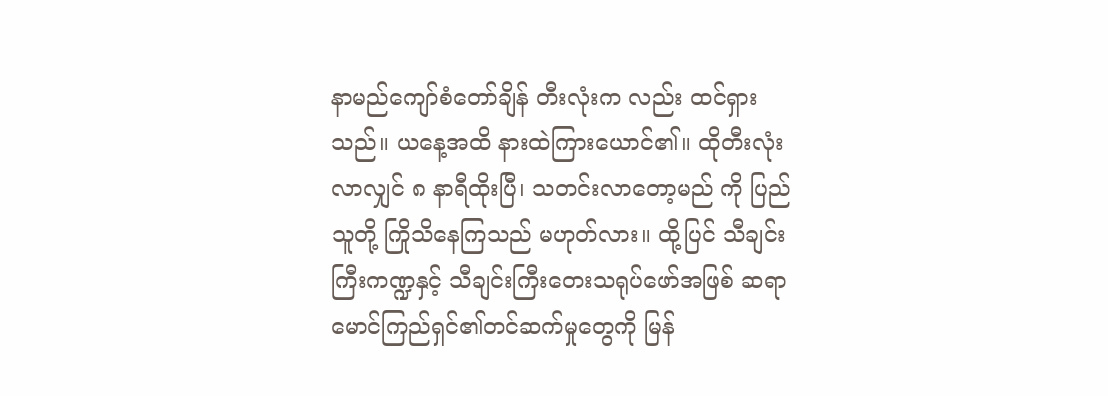နာမည်ကျော်စံတော်ချိန် တီးလုံးက လည်း ထင်ရှားသည်။ ယနေ့အထိ နားထဲကြားယောင်၏။ ထိုတီးလုံးလာလျှင် ၈ နာရီထိုးပြီ၊ သတင်းလာတော့မည် ကို ပြည်သူတို့ ကြိုသိနေကြသည် မဟုတ်လား။ ထို့ပြင် သီချင်းကြီးကဏ္ဍနှင့် သီချင်းကြီးတေးသရုပ်ဖော်အဖြစ် ဆရာမောင်ကြည်ရှင်၏တင်ဆက်မှုတွေကို မြန်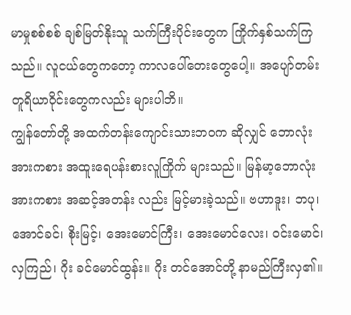မာမှုစစ်စစ် ချစ်မြတ်နိုးသူ သက်ကြီးပိုင်းတွေက ကြိုက်နှစ်သက်ကြ သည်။ လူငယ်တွေကတော့ ကာလပေါ်တေးတွေပေါ့။ အပျော်တမ်းတူရိယာဝိုင်းတွေကလည်း များပါဘိ။
ကျွန်တော်တို့ အထက်တန်းကျောင်းသားဘဝက ဆိုလျှင် ဘောလုံးအားကစား အထူးရေပန်းစားလူကြိုက် များသည်။ မြန်မာ့ဘောလုံးအားကစား အဆင့်အတန်း လည်း မြင့်မားခဲ့သည်။ ဗဟာဒူး၊ ဘပု၊ အောင်ခင်၊ စိုးမြင့်၊ အေးမောင်ကြီး၊ အေးမောင်လေး၊ ဝင်းမောင်၊ လှကြည်၊ ဂိုး ခင်မောင်ထွန်း။ ဂိုး တင်အောင်တို့ နာမည်ကြီးလှ၏။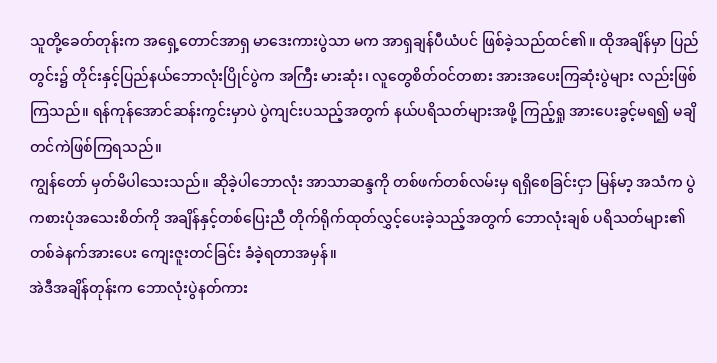သူတို့ခေတ်တုန်းက အရှေ့တောင်အာရှ မာဒေးကားပွဲသာ မက အာရှချန်ပီယံပင် ဖြစ်ခဲ့သည်ထင်၏။ ထိုအချိန်မှာ ပြည်တွင်း၌ တိုင်းနှင့်ပြည်နယ်ဘောလုံးပြိုင်ပွဲက အကြီး မားဆုံး၊ လူတွေစိတ်ဝင်တစား အားအပေးကြဆုံးပွဲများ လည်းဖြစ်ကြသည်။ ရန်ကုန်အောင်ဆန်းကွင်းမှာပဲ ပွဲကျင်းပသည့်အတွက် နယ်ပရိသတ်များအဖို့ ကြည့်ရှု အားပေးခွင့်မရ၍ မချိတင်ကဲဖြစ်ကြရသည်။
ကျွန်တော် မှတ်မိပါသေးသည်။ ဆိုခဲ့ပါဘောလုံး အာသာဆန္ဒကို တစ်ဖက်တစ်လမ်းမှ ရရှိစေခြင်းငှာ မြန်မာ့ အသံက ပွဲကစားပုံအသေးစိတ်ကို အချိန်နှင့်တစ်ပြေးညီ တိုက်ရိုက်ထုတ်လွှင့်ပေးခဲ့သည့်အတွက် ဘောလုံးချစ် ပရိသတ်များ၏ တစ်ခဲနက်အားပေး ကျေးဇူးတင်ခြင်း ခံခဲ့ရတာအမှန်။
အဲဒီအချိန်တုန်းက ဘောလုံးပွဲနတ်ကား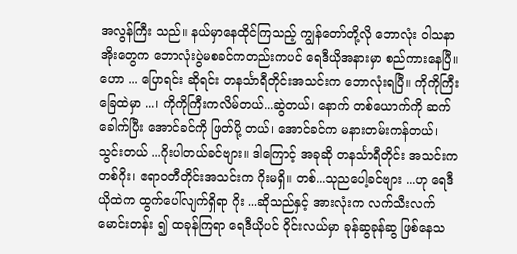အလွန်ကြီး သည်။ နယ်မှာနေထိုင်ကြသည့် ကျွန်တော်တို့လို ဘောလုံး ဝါသနာအိုးတွေက ဘောလုံးပွဲမစခင်ကတည်းကပင် ရေဒီယိုအနားမှာ စည်ကားနေပြီ။ ဟော ... ပြောရင်း ဆိုရင်း တနင်္သာရီတိုင်းအသင်းက ဘောလုံးရပြီ။ ကိုကိုကြီး ခြေထဲမှာ ...၊ ကိုကိုကြီးကလိမ်တယ်...ဆွဲတယ်၊ နောက် တစ်ယောက်ကို ဆက်ခေါက်ပြီး အောင်ခင်ကို ဖြတ်ပို့ တယ်၊ အောင်ခင်က မနားတမ်းကန်တယ်၊ သွင်းတယ် ...ဂိုးပါတယ်ခင်ဗျား။ ဒါကြောင့် အခုဆို တနင်္သာရီတိုင်း အသင်းကတစ်ဂိုး၊ ဧရာဝတီတိုင်းအသင်းက ဂိုးမရှိ။ တစ်...သုညပေါ့ခင်ဗျား ...ဟု ရေဒီယိုထဲက ထွက်ပေါ်လျက်ရှိရာ ဂိုး ...ဆိုသည်နှင့် အားလုံးက လက်သီးလက်မောင်းတန်း ၍ ထခုန်ကြရာ ရေဒီယိုပင် ဝိုင်းလယ်မှာ ခုန်ဆွခုန်ဆွ ဖြစ်နေသ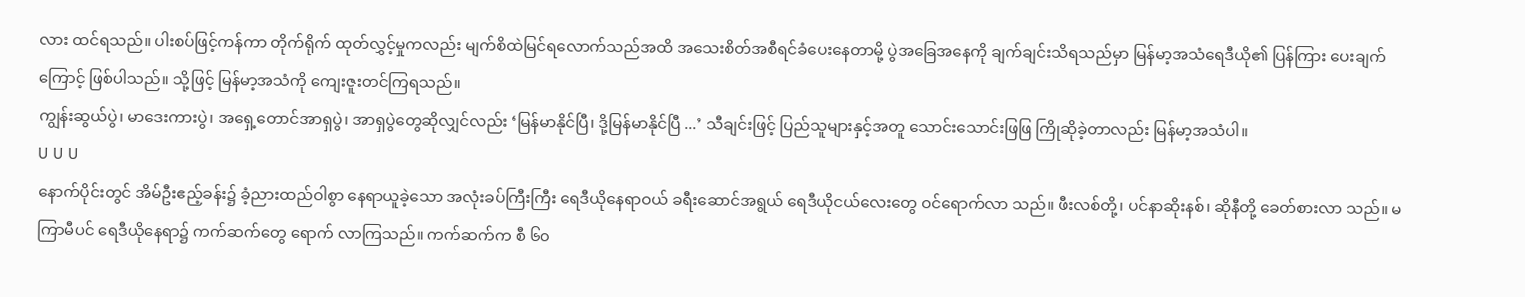လား ထင်ရသည်။ ပါးစပ်ဖြင့်ကန်ကာ တိုက်ရိုက် ထုတ်လွှင့်မှုကလည်း မျက်စိထဲမြင်ရလောက်သည်အထိ အသေးစိတ်အစီရင်ခံပေးနေတာမို့ ပွဲအခြေအနေကို ချက်ချင်းသိရသည်မှာ မြန်မာ့အသံရေဒီယို၏ ပြန်ကြား ပေးချက်ကြောင့် ဖြစ်ပါသည်။ သို့ဖြင့် မြန်မာ့အသံကို ကျေးဇူးတင်ကြရသည်။
ကျွန်းဆွယ်ပွဲ၊ မာဒေးကားပွဲ၊ အရှေ့တောင်အာရှပွဲ၊ အာရှပွဲတွေဆိုလျှင်လည်း ‘မြန်မာနိုင်ပြီ၊ ဒို့မြန်မာနိုင်ပြီ ...’ သီချင်းဖြင့် ပြည်သူများနှင့်အတူ သောင်းသောင်းဖြဖြ ကြိုဆိုခဲ့တာလည်း မြန်မာ့အသံပါ။
U U U
နောက်ပိုင်းတွင် အိမ်ဦးဧည့်ခန်း၌ ခံ့ညားထည်ဝါစွာ နေရာယူခဲ့သော အလုံးခပ်ကြီးကြီး ရေဒီယိုနေရာဝယ် ခရီးဆောင်အရွယ် ရေဒီယိုငယ်လေးတွေ ဝင်ရောက်လာ သည်။ ဖီးလစ်တို့၊ ပင်နာဆိုးနစ်၊ ဆိုနီတို့ ခေတ်စားလာ သည်။ မကြာမီပင် ရေဒီယိုနေရာ၌ ကက်ဆက်တွေ ရောက် လာကြသည်။ ကက်ဆက်က စီ ၆၀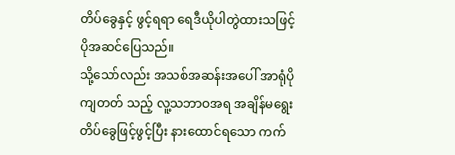တိပ်ခွေနှင့် ဖွင့်ရရာ ရေဒီယိုပါတွဲထားသဖြင့် ပိုအဆင်ပြေသည်။
သို့သော်လည်း အသစ်အဆန်းအပေါ် အာရုံပိုကျတတ် သည့် လူ့သဘာဝအရ အချိန်မရွေး တိပ်ခွေဖြင့်ဖွင့်ပြီး နားထောင်ရသော ကက်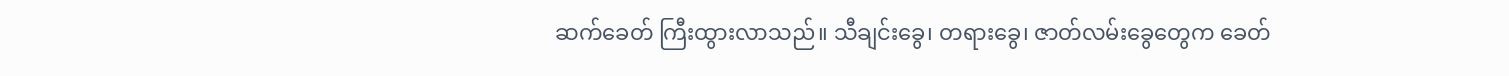ဆက်ခေတ် ကြီးထွားလာသည်။ သီချင်းခွေ၊ တရားခွေ၊ ဇာတ်လမ်းခွေတွေက ခေတ်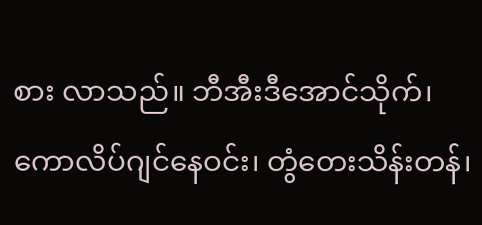စား လာသည်။ ဘီအီးဒီအောင်သိုက်၊ ကောလိပ်ဂျင်နေဝင်း၊ တွံတေးသိန်းတန်၊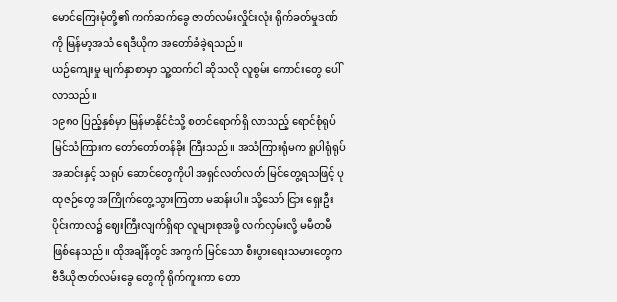မောင်ကြေးမုံတို့၏ ကက်ဆက်ခွေ ဇာတ်လမ်းလှိုင်းလုံး ရိုက်ခတ်မှုဒဏ်ကို မြန်မာ့အသံ ရေဒီယိုက အတော်ခံခဲ့ရသည်။
ယဉ်ကျေးမှု မျက်နှာစာမှာ သူ့ထက်ငါ ဆိုသလို လူစွမ်း ကောင်းတွေ ပေါ်လာသည်။
၁၉၈၀ ပြည့်နှစ်မှာ မြန်မာနိုင်ငံသို့ စတင်ရောက်ရှိ လာသည့် ရောင်စုံရုပ်မြင်သံကြားက တော်တော်တန်ခိုး ကြီးသည်။ အသံကြားရုံမက ရူပါရုံရုပ်အဆင်းနှင့် သရုပ် ဆောင်တွေကိုပါ အရှင်လတ်လတ် မြင်တွေ့ရသဖြင့် ပုထုဇဉ်တွေ အကြိုက်တွေ့သွားကြတာ မဆန်းပါ။ သို့သော် ငြား ရှေးဦးပိုင်းကာလ၌ ဈေးကြီးလျက်ရှိရာ လူများစုအဖို့ လက်လှမ်းလို့ မမီတမီဖြစ်နေသည်။ ထိုအချိန်တွင် အကွက် မြင်သော စီးပွားရေးသမားတွေက ဗီဒီယိုဇာတ်လမ်းခွေ တွေကို ရိုက်ကူးကာ တော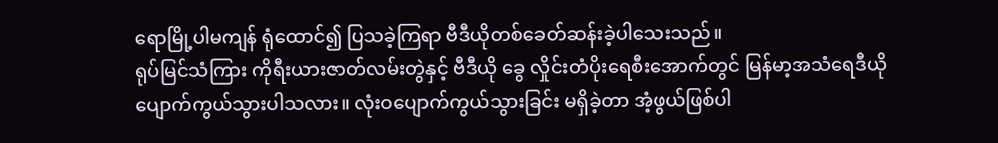ရောမြို့ပါမကျန် ရုံထောင်၍ ပြသခဲ့ကြရာ ဗီဒီယိုတစ်ခေတ်ဆန်းခဲ့ပါသေးသည်။
ရုပ်မြင်သံကြား ကိုရီးယားဇာတ်လမ်းတွဲနှင့် ဗီဒီယို ခွေ လှိုင်းတံပိုးရေစီးအောက်တွင် မြန်မာ့အသံရေဒီယို ပျောက်ကွယ်သွားပါသလား။ လုံးဝပျောက်ကွယ်သွားခြင်း မရှိခဲ့တာ အံ့ဖွယ်ဖြစ်ပါ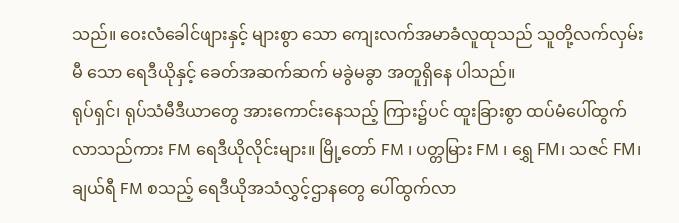သည်။ ဝေးလံခေါင်ဖျားနှင့် များစွာ သော ကျေးလက်အမာခံလူထုသည် သူတို့လက်လှမ်းမီ သော ရေဒီယိုနှင့် ခေတ်အဆက်ဆက် မခွဲမခွာ အတူရှိနေ ပါသည်။
ရုပ်ရှင်၊ ရုပ်သံမီဒီယာတွေ အားကောင်းနေသည့် ကြား၌ပင် ထူးခြားစွာ ထပ်မံပေါ်ထွက်လာသည်ကား FM ရေဒီယိုလိုင်းများ။ မြို့တော် FM ၊ ပတ္တမြား FM ၊ ရွှေ FM၊ သဇင် FM၊ ချယ်ရီ FM စသည့် ရေဒီယိုအသံလွှင့်ဌာနတွေ ပေါ်ထွက်လာ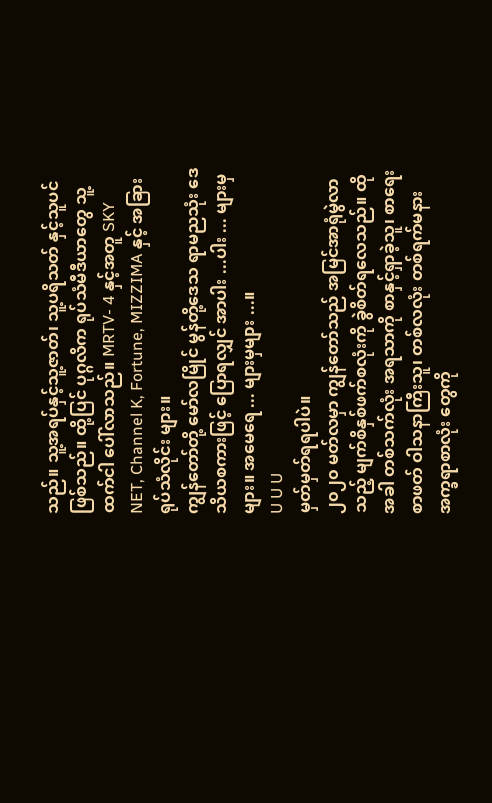သည်။ သူ့အရပ်နှင့်သူ့ဇာတ်၊ သူ့ပရိသတ် နှင့်သူပင်ဖြစ်သည်။ ထို့ပြင် ပုဂ္ဂလိက ရုပ်သံမီဒီယာတွေ သူ့ထက်ငါ ပေါ်လာသည်။ MRTV- 4 နှင့်အတူ SKY NET, Channel K, Fortune, MIZZIMA နှင့် အခြားရုပ်သံလိုင်း များ။
ကျွန်တော်တို့ မော်လမြိုင် မွန်တို့ဒေသ ရာမညသုံး ဒေသိယစကားဖြင့် ပြောရလျှင် အာပါး ...ပါး ... များမှများ။ အမေရေ ... များမှများ ...။
U U U
မှတ်မှတ်ရရပါပဲ။
၂၀၂၀ မတ်လမှာ ကျွန်တော်သည် အမြင်အာရုံမွဲလာ သည့် မျက်စိနှစ်ဖက်စလုံးကို ခွဲစိတ်ရလေသည်။ ထိုအခါ တစ်သက်လုံး အရသာကို စာနှင့်ရှာခဲ့သူ၊ စာရေး စာဖတ် ဝါသနာကြီးသူ၊ တစ်လလုံး တစ်ရက်မနား အက္ခရာစာလုံး တွေကို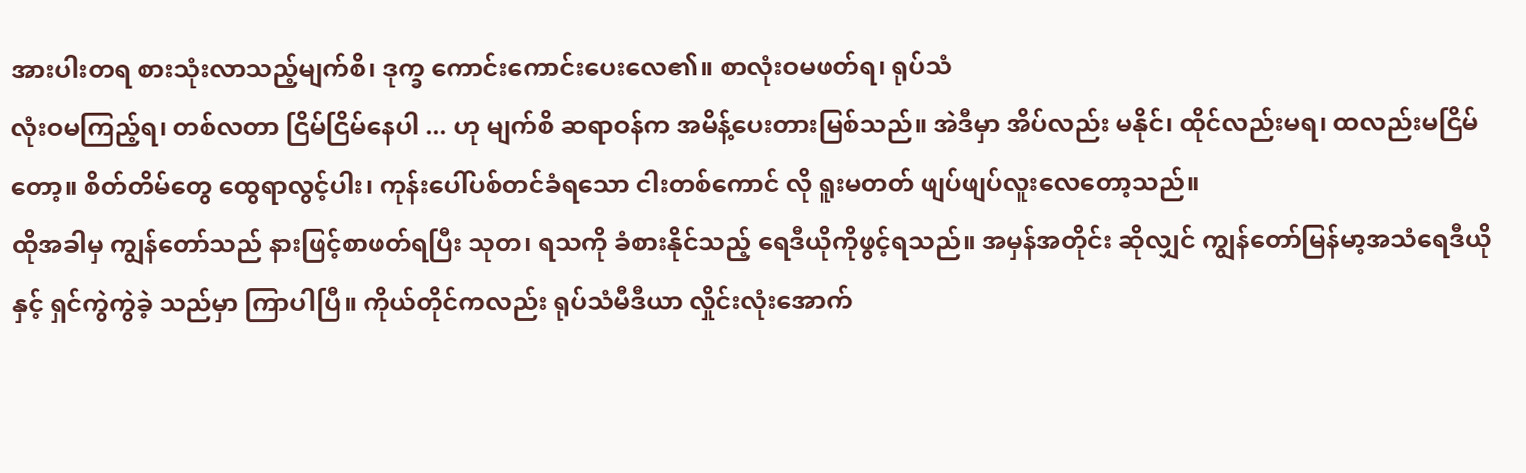အားပါးတရ စားသုံးလာသည့်မျက်စိ၊ ဒုက္ခ ကောင်းကောင်းပေးလေ၏။ စာလုံးဝမဖတ်ရ၊ ရုပ်သံ
လုံးဝမကြည့်ရ၊ တစ်လတာ ငြိမ်ငြိမ်နေပါ ... ဟု မျက်စိ ဆရာဝန်က အမိန့်ပေးတားမြစ်သည်။ အဲဒီမှာ အိပ်လည်း မနိုင်၊ ထိုင်လည်းမရ၊ ထလည်းမငြိမ်တော့။ စိတ်တိမ်တွေ ထွေရာလွင့်ပါး၊ ကုန်းပေါ်ပစ်တင်ခံရသော ငါးတစ်ကောင် လို ရူးမတတ် ဖျပ်ဖျပ်လူးလေတော့သည်။
ထိုအခါမှ ကျွန်တော်သည် နားဖြင့်စာဖတ်ရပြီး သုတ၊ ရသကို ခံစားနိုင်သည့် ရေဒီယိုကိုဖွင့်ရသည်။ အမှန်အတိုင်း ဆိုလျှင် ကျွန်တော်မြန်မာ့အသံရေဒီယိုနှင့် ရှင်ကွဲကွဲခဲ့ သည်မှာ ကြာပါပြီ။ ကိုယ်တိုင်ကလည်း ရုပ်သံမီဒီယာ လှိုင်းလုံးအောက်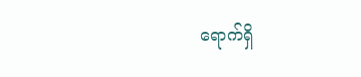ရောက်ရှိ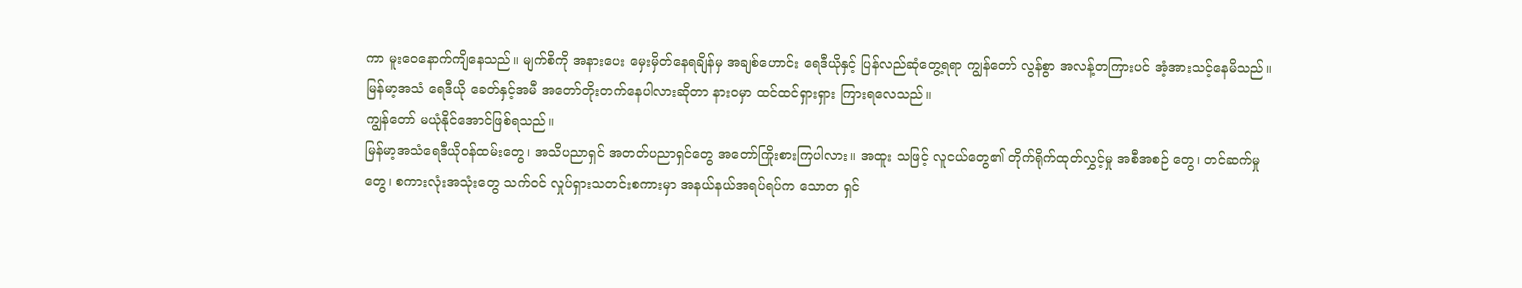ကာ မူးဝေနောက်ကျိနေသည်။ မျက်စိကို အနားပေး မှေးမှိတ်နေရချိန်မှ အချစ်ဟောင်း ရေဒီယိုနှင့် ပြန်လည်ဆုံတွေ့ရရာ ကျွန်တော် လွန်စွာ အလန့်တကြားပင် အံ့အားသင့်နေမိသည်။ မြန်မာ့အသံ ရေဒီယို ခေတ်နှင့်အမီ အတော်တိုးတက်နေပါလားဆိုတာ နားဝမှာ ထင်ထင်ရှားရှား ကြားရလေသည်။
ကျွန်တော် မယုံနိုင်အောင်ဖြစ်ရသည်။
မြန်မာ့အသံရေဒီယိုဝန်ထမ်းတွေ၊ အသိပညာရှင် အတတ်ပညာရှင်တွေ အတော်ကြိုးစားကြပါလား။ အထူး သဖြင့် လူငယ်တွေ၏ တိုက်ရိုက်ထုတ်လွှင့်မှု အစီအစဉ် တွေ၊ တင်ဆက်မှုတွေ၊ စကားလုံးအသုံးတွေ သက်ဝင် လှုပ်ရှားသတင်းစကားမှာ အနယ်နယ်အရပ်ရပ်က သောတ ရှင်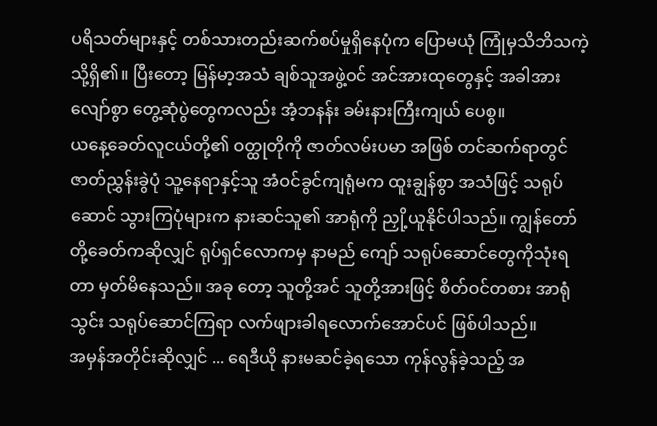ပရိသတ်များနှင့် တစ်သားတည်းဆက်စပ်မှုရှိနေပုံက ပြောမယုံ ကြုံမှသိဘိသကဲ့သို့ရှိ၏။ ပြီးတော့ မြန်မာ့အသံ ချစ်သူအဖွဲ့ဝင် အင်အားထုတွေနှင့် အခါအားလျော်စွာ တွေ့ဆုံပွဲတွေကလည်း အံ့ဘနန်း ခမ်းနားကြီးကျယ် ပေစွ။
ယနေ့ခေတ်လူငယ်တို့၏ ဝတ္ထုတိုကို ဇာတ်လမ်းပမာ အဖြစ် တင်ဆက်ရာတွင် ဇာတ်ညွှန်းခွဲပုံ သူ့နေရာနှင့်သူ အံဝင်ခွင်ကျရုံမက ထူးချွန်စွာ အသံဖြင့် သရုပ်ဆောင် သွားကြပုံများက နားဆင်သူ၏ အာရုံကို ညှို့ယူနိုင်ပါသည်။ ကျွန်တော်တို့ခေတ်ကဆိုလျှင် ရုပ်ရှင်လောကမှ နာမည် ကျော် သရုပ်ဆောင်တွေကိုသုံးရတာ မှတ်မိနေသည်။ အခု တော့ သူတို့အင် သူတို့အားဖြင့် စိတ်ဝင်တစား အာရုံသွင်း သရုပ်ဆောင်ကြရာ လက်ဖျားခါရလောက်အောင်ပင် ဖြစ်ပါသည်။
အမှန်အတိုင်းဆိုလျှင် ... ရေဒီယို နားမဆင်ခဲ့ရသော ကုန်လွန်ခဲ့သည့် အ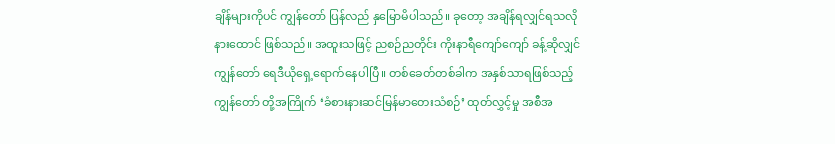ချိန်များကိုပင် ကျွန်တော် ပြန်လည် နှမြောမိပါသည်။ ခုတော့ အချိန်ရလျှင်ရသလို နားထောင် ဖြစ်သည်။ အထူးသဖြင့် ညစဉ်ညတိုင်း ကိုးနာရီကျော်ကျော် ခန့်ဆိုလျှင် ကျွန်တော် ရေဒီယိုရှေ့ရောက်နေပါပြီ။ တစ်ခေတ်တစ်ခါက အနှစ်သာရဖြစ်သည့် ကျွန်တော် တို့အကြိုက် ‘ခံစားနားဆင်မြန်မာတေးသံစဉ်’ ထုတ်လွှင့်မှု အစီအ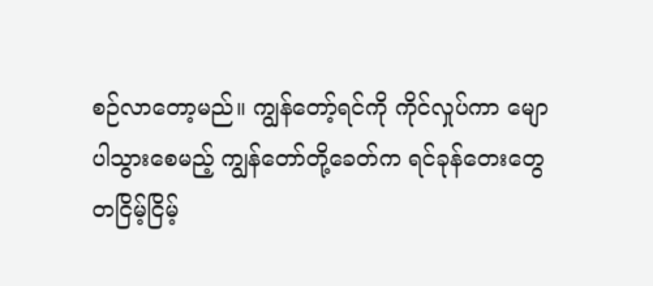စဉ်လာတော့မည်။ ကျွန်တော့်ရင်ကို ကိုင်လှုပ်ကာ မျောပါသွားစေမည့် ကျွန်တော်တို့ခေတ်က ရင်ခုန်တေးတွေ တငြိမ့်ငြိမ့်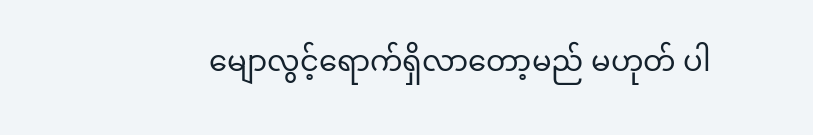မျောလွင့်ရောက်ရှိလာတော့မည် မဟုတ် ပါ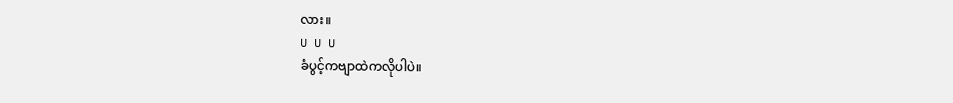လား။
U U U
ခံပွင့်ကဗျာထဲကလိုပါပဲ။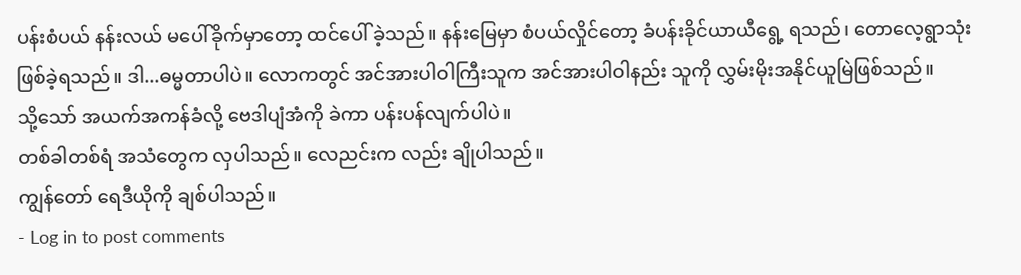ပန်းစံပယ် နန်းလယ် မပေါ်ခိုက်မှာတော့ ထင်ပေါ် ခဲ့သည်။ နန်းမြေမှာ စံပယ်လှိုင်တော့ ခံပန်းခိုင်ယာယီရွေ့ ရသည်၊ တောလေ့ရွာသုံးဖြစ်ခဲ့ရသည်။ ဒါ...ဓမ္မတာပါပဲ။ လောကတွင် အင်အားပါဝါကြီးသူက အင်အားပါဝါနည်း သူကို လွှမ်းမိုးအနိုင်ယူမြဲဖြစ်သည်။
သို့သော် အယက်အကန်ခံလို့ ဗေဒါပျံအံကို ခဲကာ ပန်းပန်လျက်ပါပဲ။
တစ်ခါတစ်ရံ အသံတွေက လှပါသည်။ လေညင်းက လည်း ချိုပါသည်။
ကျွန်တော် ရေဒီယိုကို ချစ်ပါသည်။
- Log in to post comments